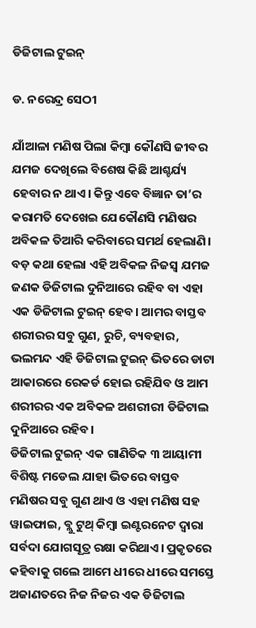ଡିଜିଟାଲ ଟୁଇନ୍‌

ଡ. ନରେନ୍ଦ୍ର ସେଠୀ

ଯାଁଆଳା ମଣିଷ ପିଲା କିମ୍ବା କୌଣସି ଜୀବର ଯମଜ ଦେଖିଲେ ବିଶେଷ କିଛି ଆଶ୍ଚର୍ଯ୍ୟ ହେବାର ନ ଥାଏ। କିନ୍ତୁ ଏବେ ବିଜ୍ଞାନ ତା’ର କରାମତି ଦେଖେଇ ଯେକୌଣସି ମଣିଷର ଅବିକଳ ତିଆରି କରିବାରେ ସମର୍ଥ ହେଲାଣି। ବଡ଼ କଥା ହେଲା ଏହି ଅବିକଳ ନିଜସ୍ବ ଯମଜ ଜଣକ ଡିଜିଟାଲ ଦୁନିଆରେ ରହିବ ବା ଏହା ଏକ ଡିଜିଟାଲ ଟୁଇନ୍‌ ହେବ। ଆମର ବାସ୍ତବ ଶରୀରର ସବୁ ଗୁଣ, ରୁଚି, ବ୍ୟବହାର, ଭଲମନ୍ଦ ଏହି ଡିଜିଟାଲ ଟୁଇନ୍‌ ଭିତରେ ଡାଟା ଆକାରରେ ରେକର୍ଡ ହୋଇ ରହିଯିବ ଓ ଆମ ଶରୀରର ଏକ ଅବିକଳ ଅଶରୀରୀ ଡିଜିଟାଲ ଦୁନିଆରେ ରହିବ।
ଡିଜିଟାଲ ଟୁଇନ୍‌ ଏକ ଗାଣିତିକ ୩ ଆୟାମୀ ବିଶିଷ୍ଟ ମଡେଲ ଯାହା ଭିତରେ ବାସ୍ତବ ମଣିଷର ସବୁ ଗୁଣ ଥାଏ ଓ ଏହା ମଣିଷ ସହ ୱାଇଫାଇ, ବ୍ଲୁ ଟୁଥ୍‌ କିମ୍ବା ଇଣ୍ଟରନେଟ ଦ୍ୱାରା ସର୍ବଦା ଯୋଗସୂତ୍ର ରକ୍ଷା କରିଥାଏ। ପ୍ରକୃତରେ କହିବାକୁ ଗଲେ ଆମେ ଧୀରେ ଧୀରେ ସମସ୍ତେ ଅଜାଣତରେ ନିଜ ନିଜର ଏକ ଡିଜିଟାଲ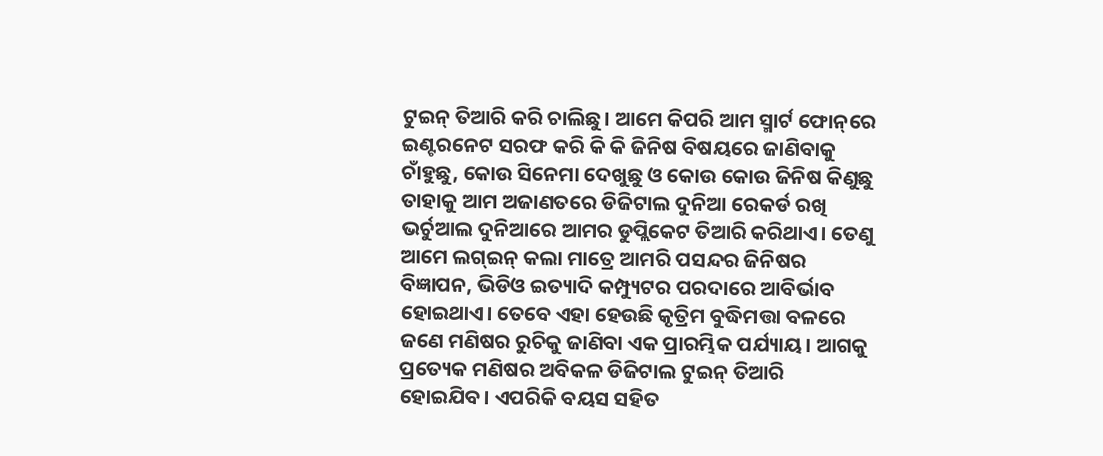ଟୁଇନ୍‌ ତିଆରି କରି ଚାଲିଛୁ। ଆମେ କିପରି ଆମ ସ୍ମାର୍ଟ ଫୋନ୍‌ରେ ଇଣ୍ଟରନେଟ ସରଫ କରି କି କି ଜିନିଷ ବିଷୟରେ ଜାଣିବାକୁ ଚାଁହୁଛୁ, କୋଉ ସିନେମା ଦେଖୁଛୁ ଓ କୋଉ କୋଉ ଜିନିଷ କିଣୁଛୁ ତାହାକୁ ଆମ ଅଜାଣତରେ ଡିଜିଟାଲ ଦୁନିଆ ରେକର୍ଡ ରଖି ଭର୍ଚୁଆଲ ଦୁନିଆରେ ଆମର ଡୁପ୍ଲିକେଟ ତିଆରି କରିଥାଏ। ତେଣୁ ଆମେ ଲଗ୍‌ଇନ୍‌ କଲା ମାତ୍ରେ ଆମରି ପସନ୍ଦର ଜିନିଷର ବିଜ୍ଞାପନ, ଭିଡିଓ ଇତ୍ୟାଦି କମ୍ପ୍ୟୁଟର ପରଦାରେ ଆବିର୍ଭାବ ହୋଇଥାଏ। ତେବେ ଏହା ହେଉଛି କୃତ୍ରିମ ବୁଦ୍ଧିମତ୍ତା ବଳରେ ଜଣେ ମଣିଷର ରୁଚିକୁ ଜାଣିବା ଏକ ପ୍ରାରମ୍ଭିକ ପର୍ଯ୍ୟାୟ। ଆଗକୁ ପ୍ରତ୍ୟେକ ମଣିଷର ଅବିକଳ ଡିଜିଟାଲ ଟୁଇନ୍‌ ତିଆରି ହୋଇଯିବ। ଏପରିକି ବୟସ ସହିତ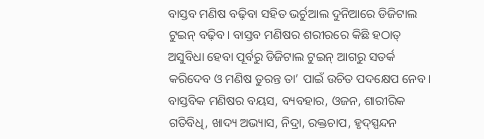ବାସ୍ତବ ମଣିଷ ବଢ଼ିବା ସହିତ ଭର୍ଚୁଆଲ ଦୁନିଆରେ ଡିଜିଟାଲ ଟୁଇନ୍‌ ବଢ଼ିବ। ବାସ୍ତବ ମଣିଷର ଶରୀରରେ କିଛି ହଠାତ୍‌ ଅସୁବିଧା ହେବା ପୂର୍ବରୁ ଡିଜିଟାଲ ଟୁଇନ୍‌ ଆଗରୁ ସତର୍କ କରିଦେବ ଓ ମଣିଷ ତୁରନ୍ତ ତା’ ପାଇଁ ଉଚିତ ପଦକ୍ଷେପ ନେବ। ବାସ୍ତବିକ ମଣିଷର ବୟସ, ବ୍ୟବହାର, ଓଜନ, ଶାରୀରିକ ଗତିବିଧି, ଖାଦ୍ୟ ଅଭ୍ୟାସ, ନିଦ୍ରା, ରକ୍ତଚାପ, ହୃଦ୍‌ସ୍ପନ୍ଦନ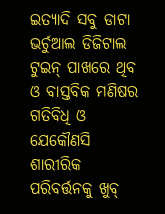ଇତ୍ୟାଦି ସବୁ ଡାଟା ଭର୍ଚୁଆଲ ଡିଜିଟାଲ ଟୁଇନ୍‌ ପାଖରେ ଥିବ ଓ ବାସ୍ତବିକ ମଣିଷର ଗତିବିଧି ଓ ଯେକୌଣସି ଶାରୀରିକ ପରିବର୍ତ୍ତନକୁ ଖୁବ୍‌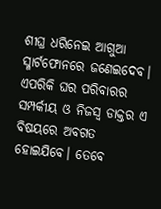ଶୀଘ୍ର ଧରିନେଇ ଆଗୁଆ ସ୍ମାର୍ଟଫୋନରେ ଜଣେଇଦେବ। ଏପରିକି ଘର ପରିବାରର ସମ୍ପର୍କୀୟ ଓ ନିଜସ୍ବ ଡାକ୍ତର ଏ ବିଷୟରେ ଅବଗତ ହୋଇଯିବେ। ତେବେ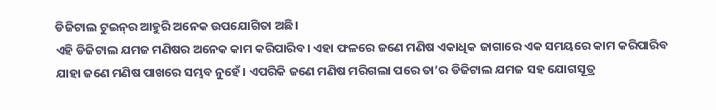ଡିଜିଟାଲ ଟୁଇନ୍‌ର ଆହୁରି ଅନେକ ଉପଯୋଗିତା ଅଛି।
ଏହି ଡିଜିଟାଲ ଯମଜ ମଣିଷର ଅନେକ କାମ କରିପାରିବ। ଏହା ଫଳରେ ଜଣେ ମଣିଷ ଏକାଧିକ ଜାଗାରେ ଏକ ସମୟରେ କାମ କରିପାରିବ ଯାହା ଜଣେ ମଣିଷ ପାଖରେ ସମ୍ଭବ ନୁହେଁ। ଏପରିକି ଜଣେ ମଣିଷ ମରିଗଲା ପରେ ତା’ର ଡିଜିଟାଲ ଯମଜ ସହ ଯୋଗସୂତ୍ର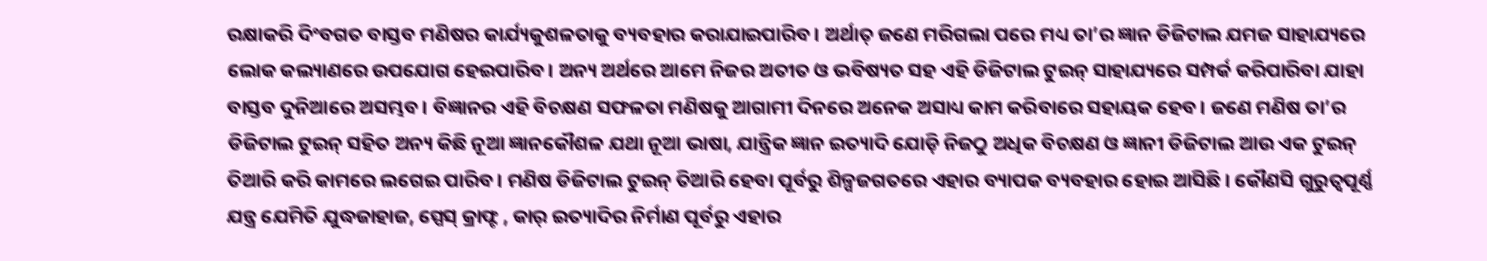ରକ୍ଷାକରି ଦିଂବଗତ ବାସ୍ତବ ମଣିଷର କାର୍ଯ୍ୟକୁଶଳତାକୁ ବ୍ୟବହାର କରାଯାଇପାରିବ। ଅର୍ଥାତ୍‌ ଜଣେ ମରିଗଲା ପରେ ମଧ୍ୟ ତା’ର ଜ୍ଞାନ ଡିଜିଟାଲ ଯମଜ ସାହାଯ୍ୟରେ ଲୋକ କଲ୍ୟାଣରେ ଉପଯୋଗ ହେଇପାରିବ। ଅନ୍ୟ ଅର୍ଥରେ ଆମେ ନିଜର ଅତୀତ ଓ ଭବିଷ୍ୟତ ସହ ଏହି ଡିଜିଟାଲ ଟୁଇନ୍‌ ସାହାଯ୍ୟରେ ସମ୍ପର୍କ କରିପାରିବା ଯାହା ବାସ୍ତବ ଦୁନିଆରେ ଅସମ୍ଭବ। ବିଜ୍ଞାନର ଏହି ବିଚକ୍ଷଣ ସଫଳତା ମଣିଷକୁ ଆଗାମୀ ଦିନରେ ଅନେକ ଅସାଧ୍ୟ କାମ କରିବାରେ ସହାୟକ ହେବ। ଜଣେ ମଣିଷ ତା’ର ଡିଜିଟାଲ ଟୁଇନ୍‌ ସହିତ ଅନ୍ୟ କିଛି ନୂଆ ଜ୍ଞାନକୌଶଳ ଯଥା ନୂଆ ଭାଷା, ଯାନ୍ତ୍ରିକ ଜ୍ଞାନ ଇତ୍ୟାଦି ଯୋଡ଼ି ନିଜଠୁ ଅଧିକ ବିଚକ୍ଷଣ ଓ ଜ୍ଞାନୀ ଡିଜିଟାଲ ଆଉ ଏକ ଟୁଇନ୍‌ ତିଆରି କରି କାମରେ ଲଗେଇ ପାରିବ। ମଣିଷ ଡିଜିଟାଲ ଟୁଇନ୍‌ ତିଆରି ହେବା ପୂର୍ବରୁ ଶିଳ୍ପଜଗତରେ ଏହାର ବ୍ୟାପକ ବ୍ୟବହାର ହୋଇ ଆସିଛି। କୌଣସି ଗୁରୁତ୍ୱପୂର୍ଣ୍ଣ ଯନ୍ତ୍ର ଯେମିତି ଯୁଦ୍ଧଜାହାଜ, ସ୍ପେସ୍‌ କ୍ରାଫ୍ଟ , କାର୍‌ ଇତ୍ୟାଦିର ନିର୍ମାଣ ପୂର୍ବରୁ ଏହାର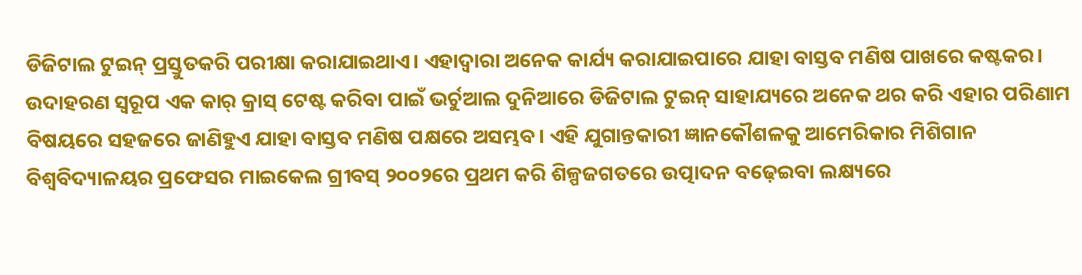ଡିଜିଟାଲ ଟୁଇନ୍‌ ପ୍ରସ୍ତୁତକରି ପରୀକ୍ଷା କରାଯାଇଥାଏ। ଏହାଦ୍ୱାରା ଅନେକ କାର୍ଯ୍ୟ କରାଯାଇପାରେ ଯାହା ବାସ୍ତବ ମଣିଷ ପାଖରେ କଷ୍ଟକର। ଉଦାହରଣ ସ୍ବରୂପ ଏକ କାର୍‌ କ୍ରାସ୍‌ ଟେଷ୍ଟ କରିବା ପାଇଁ ଭର୍ଚୁଆଲ ଦୁନିଆରେ ଡିଜିଟାଲ ଟୁଇନ୍‌ ସାହାଯ୍ୟରେ ଅନେକ ଥର କରି ଏହାର ପରିଣାମ ବିଷୟରେ ସହଜରେ ଜାଣିହୁଏ ଯାହା ବାସ୍ତବ ମଣିଷ ପକ୍ଷରେ ଅସମ୍ଭବ। ଏହି ଯୁଗାନ୍ତକାରୀ ଜ୍ଞାନକୌଶଳକୁ ଆମେରିକାର ମିଶିଗାନ ବିଶ୍ୱବିଦ୍ୟାଳୟର ପ୍ରଫେସର ମାଇକେଲ ଗ୍ରୀବସ୍‌ ୨୦୦୨ରେ ପ୍ରଥମ କରି ଶିଳ୍ପଜଗତରେ ଉତ୍ପାଦନ ବଢ଼େଇବା ଲକ୍ଷ୍ୟରେ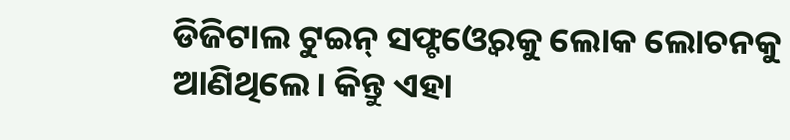ଡିଜିଟାଲ ଟୁଇନ୍‌ ସଫ୍ଟଓ୍ବେରକୁ ଲୋକ ଲୋଚନକୁ ଆଣିଥିଲେ। କିନ୍ତୁ ଏହା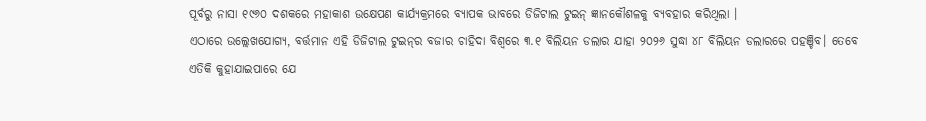ପୂର୍ବରୁ ନାସା ୧୯୬୦ ଦଶକରେ ମହାକାଶ ଉକ୍ଷେପଣ କାର୍ଯ୍ୟକ୍ରମରେ ବ୍ୟାପକ ଭାବରେ ଡିଜିଟାଲ ଟୁଇନ୍‌ ଜ୍ଞାନକୌଶଳକୁ ବ୍ୟବହାର କରିଥିଲା ।
ଏଠାରେ ଉଲ୍ଲେଖଯୋଗ୍ୟ, ବର୍ତ୍ତମାନ ଏହି ଡିଜିଟାଲ ଟୁଇନ୍‌ର ବଜାର ଚାହିଦା ବିଶ୍ୱରେ ୩.୧ ବିଲିୟନ ଡଲାର ଯାହା ୨୦୨୬ ସୁଦ୍ଧା ୪୮ ବିଲିୟନ ଡଲାରରେ ପହଞ୍ଚିବ। ତେବେ ଏତିକି କୁହାଯାଇପାରେ ଯେ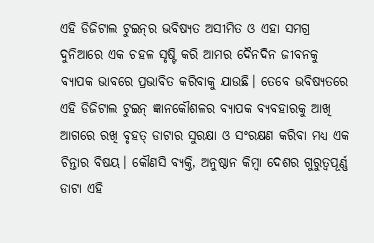ଏହି ଡିଜିଟାଲ ଟୁଇନ୍‌ର ଭବିଷ୍ୟତ ଅସୀମିତ ଓ ଏହା ସମଗ୍ର ଦୁନିଆରେ ଏକ ଚହଳ ସୃଷ୍ଟି କରି ଆମର ଦୈନଦିନ ଜୀବନକୁ ବ୍ୟାପକ ଭାବରେ ପ୍ରଭାବିତ କରିବାକୁ ଯାଉଛି। ତେବେ ଭବିଷ୍ୟତରେ ଏହି ଡିଜିଟାଲ ଟୁଇନ୍‌ ଜ୍ଞାନକୌଶଳର ବ୍ୟାପକ ବ୍ୟବହାରକୁ ଆଖି ଆଗରେ ରଖି ବୃହତ୍‌ ଡାଟାର ସୁରକ୍ଷା ଓ ସଂରକ୍ଷଣ କରିବା ମଧ୍ୟ ଏକ ଚିନ୍ତାର ବିଷୟ। କୌଣସି ବ୍ୟକ୍ତି, ଅନୁଷ୍ଠାନ କିମ୍ବା ଦେଶର ଗୁରୁତ୍ୱପୂର୍ଣ୍ଣ ଡାଟା ଏହି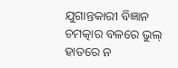ଯୁଗାନ୍ତକାରୀ ବିଜ୍ଞାନ ଚମତ୍କାର ବଳରେ ଭୁଲ୍‌ ହାତରେ ନ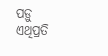ପଡ଼ୁ ଏଥିପ୍ରତି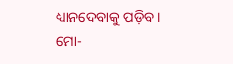ଧ୍ୟାନଦେବାକୁ ପଡ଼ିବ।
ମୋ-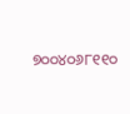୭୦୦୪୦୬୮୧୧୦